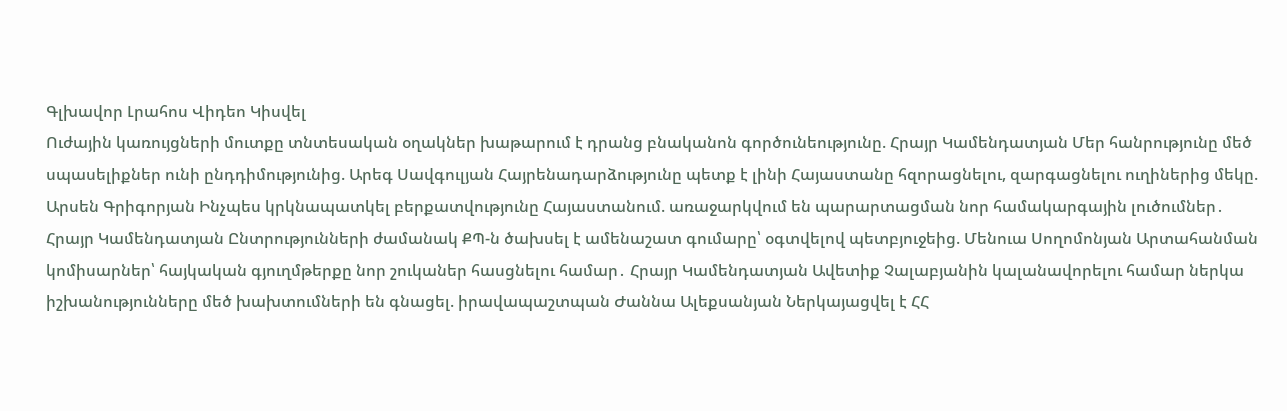Գլխավոր Լրահոս Վիդեո Կիսվել
Ուժային կառույցների մուտքը տնտեսական օղակներ խաթարում է դրանց բնականոն գործունեությունը. Հրայր Կամենդատյան Մեր հանրությունը մեծ սպասելիքներ ունի ընդդիմությունից. Արեգ Սավգուլյան Հայրենադարձությունը պետք է լինի Հայաստանը հզորացնելու, զարգացնելու ուղիներից մեկը. Արսեն Գրիգորյան Ինչպես կրկնապատկել բերքատվությունը Հայաստանում. առաջարկվում են պարարտացման նոր համակարգային լուծումներ․ Հրայր Կամենդատյան Ընտրությունների ժամանակ ՔՊ-ն ծախսել է ամենաշատ գումարը՝ օգտվելով պետբյուջեից. Մենուա Սողոմոնյան Արտահանման կոմիսարներ՝ հայկական գյուղմթերքը նոր շուկաներ հասցնելու համար․ Հրայր Կամենդատյան Ավետիք Չալաբյանին կալանավորելու համար ներկա իշխանությունները մեծ խախտումների են գնացել. իրավապաշտպան Ժաննա Ալեքսանյան Ներկայացվել է ՀՀ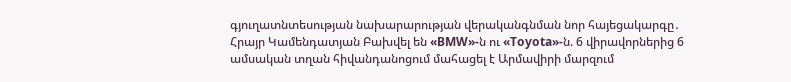գյուղատնտեսության նախարարության վերականգնման նոր հայեցակարգը․ Հրայր Կամենդատյան Բախվել են «BMW»-ն ու «Toyota»-ն. 6 վիրավորներից 6 ամսական տղան հիվանդանոցում մահացել է Արմավիրի մարզում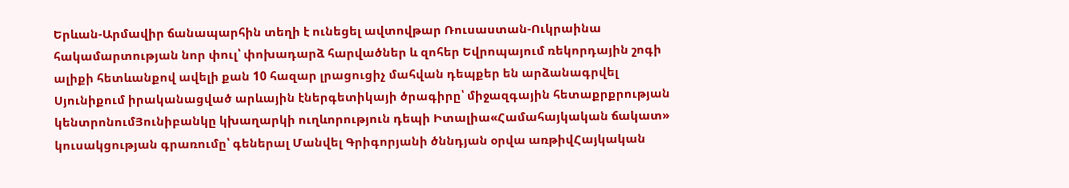Երևան-Արմավիր ճանապարհին տեղի է ունեցել ավտովթար Ռուսաստան-Ուկրաինա հակամարտության նոր փուլ՝ փոխադարձ հարվածներ և զոհեր Եվրոպայում ռեկորդային շոգի ալիքի հետևանքով ավելի քան 10 հազար լրացուցիչ մահվան դեպքեր են արձանագրվել
Սյունիքում իրականացված արևային էներգետիկայի ծրագիրը՝ միջազգային հետաքրքրության կենտրոնումՅունիբանկը կխաղարկի ուղևորություն դեպի Իտալիա«Համահայկական ճակատ» կուսակցության գրառումը՝ գեներալ Մանվել Գրիգորյանի ծննդյան օրվա առթիվՀայկական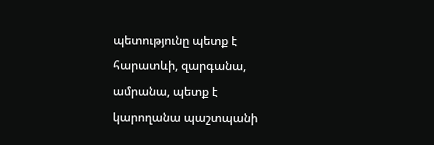պետությունը պետք է հարատևի, զարգանա, ամրանա, պետք է կարողանա պաշտպանի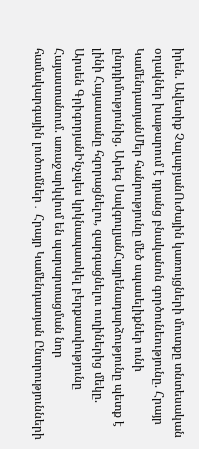իրեն. Ավետիք ՉալաբյանՈւժային կառույցների մուտքը տնտեսական օղակներ խաթարում է դրանց բնականոն գործունեությունը. Հրայր ԿամենդատյանՄեր հանրությունը մեծ սպասելիքներ ունի ընդդիմությունից. Արեգ ՍավգուլյանՀայրենադարձությունը պետք է լինի Հայաստանը հզորացնելու, զարգացնելու ուղիներից մեկը. Արսեն ԳրիգորյանԻնչպես կրկնապատկել բերքատվությունը Հայաստանում. առաջարկվում են պարարտացման նոր համակարգային լուծումներ․ Հրայր Կամենդատյան Ընտրությունների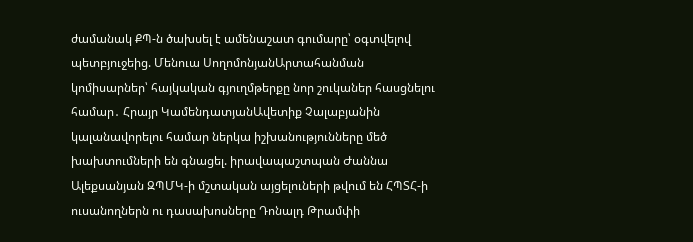ժամանակ ՔՊ-ն ծախսել է ամենաշատ գումարը՝ օգտվելով պետբյուջեից. Մենուա ՍողոմոնյանԱրտահանման կոմիսարներ՝ հայկական գյուղմթերքը նոր շուկաներ հասցնելու համար․ Հրայր ԿամենդատյանԱվետիք Չալաբյանին կալանավորելու համար ներկա իշխանությունները մեծ խախտումների են գնացել. իրավապաշտպան Ժաննա Ալեքսանյան ԶՊՄԿ-ի մշտական այցելուների թվում են ՀՊՏՀ-ի ուսանողներն ու դասախոսները Դոնալդ Թրամփի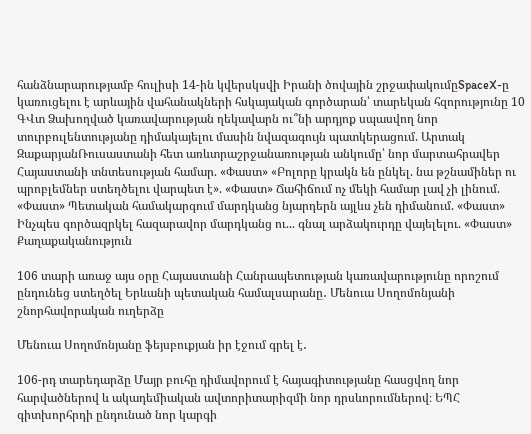հանձնարարությամբ հուլիսի 14-ին կվերսկսվի Իրանի ծովային շրջափակումըSpaceX-ը կառուցելու է արևային վահանակների հսկայական գործարան՝ տարեկան հզորությունը 10 ԳՎտ Ձախողված կառավարության ղեկավարն ու՞նի արդյոք սպասվող նոր տուրբուլենտությանը դիմակայելու մասին նվազագույն պատկերացում. Արտակ ԶաքարյանՌուսաստանի հետ առևտրաշրջանառության անկումը՝ նոր մարտահրավեր Հայաստանի տնտեսության համար. «Փաստ» «Բոլորը կրակն են ընկել. նա թշնամիներ ու պրոբլեմներ ստեղծելու վարպետ է». «Փաստ» Ճահիճում ոչ մեկի համար լավ չի լինում. «Փաստ» Պետական համակարգում մարդկանց նյարդերն այլևս չեն դիմանում. «Փաստ» Ինչպես գործազրկել հազարավոր մարդկանց ու... գնալ արձակուրդը վայելելու. «Փաստ»
Քաղաքականություն

106 տարի առաջ այս օրը Հայաստանի Հանրապետության կառավարությունը որոշում ընդունեց ստեղծել Երևանի պետական համալսարանը․ Մենուա Սողոմոնյանի շնորհավորական ուղերձը

Մենուա Սողոմոնյանը ֆեյսբուքյան իր էջում գրել է․

106-րդ տարեդարձը Մայր բուհը դիմավորում է հայագիտությանը հասցվող նոր հարվածներով և ակադեմիական ավտորիտարիզմի նոր դրսևորումներով։ ԵՊՀ գիտխորհրդի ընդունած նոր կարգի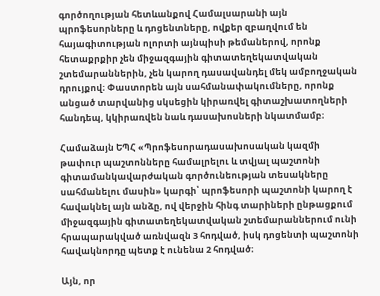գործողության հետևանքով Համալսարանի այն պրոֆեսորները և դոցենտները, ովքեր զբաղվում են հայագիտության ոլորտի այնպիսի թեմաներով, որոնք հետաքրքիր չեն միջազգային գիտատեղեկատվական շտեմարաններին, չեն կարող դասավանդել մեկ ամբողջական դրույքով։ Փաստորեն այն սահմանափակումները, որոնք անցած տարվանից սկսեցին կիրառվել գիտաշխատողների հանդեպ, կկիրառվեն նաև դասախոսների նկատմամբ։

Համաձայն ԵՊՀ «Պրոֆեսորադասախոսական կազմի թափուր պաշտոնները համալրելու և տվյալ պաշտոնի գիտամանկավարժական գործունեության տեսակները սահմանելու մասին» կարգի՝ պրոֆեսորի պաշտոնի կարող է հավակնել այն անձը, ով վերջին հինգ տարիների ընթացքում միջազգային գիտատեղեկատվական շտեմարաններում ունի հրապարակված առնվազն 3 հոդված, իսկ դոցենտի պաշտոնի հավակնորդը պետք է ունենա 2 հոդված։

Այն, որ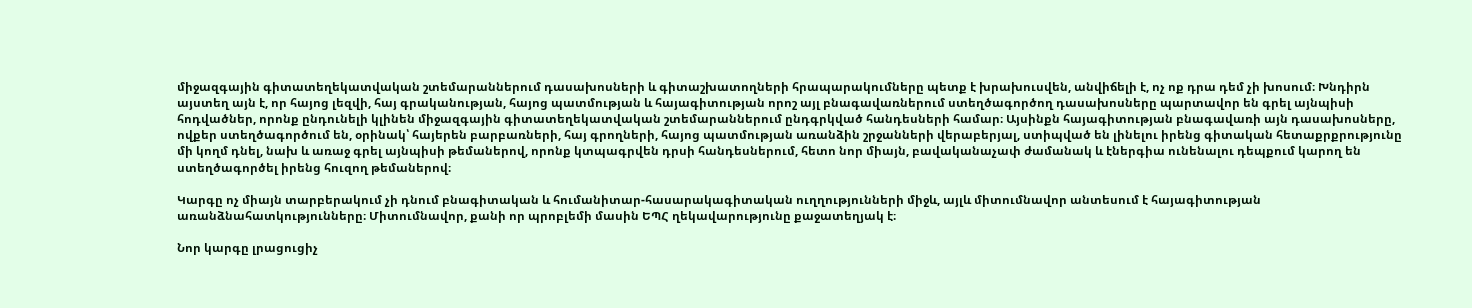միջազգային գիտատեղեկատվական շտեմարաններում դասախոսների և գիտաշխատողների հրապարակումները պետք է խրախուսվեն, անվիճելի է, ոչ ոք դրա դեմ չի խոսում։ Խնդիրն այստեղ այն է, որ հայոց լեզվի, հայ գրականության, հայոց պատմության և հայագիտության որոշ այլ բնագավառներում ստեղծագործող դասախոսները պարտավոր են գրել այնպիսի հոդվածներ, որոնք ընդունելի կլինեն միջազգային գիտատեղեկատվական շտեմարաններում ընդգրկված հանդեսների համար։ Այսինքն հայագիտության բնագավառի այն դասախոսները, ովքեր ստեղծագործում են, օրինակ՝ հայերեն բարբառների, հայ գրողների, հայոց պատմության առանձին շրջանների վերաբերյալ, ստիպված են լինելու իրենց գիտական հետաքրքրությունը մի կողմ դնել, նախ և առաջ գրել այնպիսի թեմաներով, որոնք կտպագրվեն դրսի հանդեսներում, հետո նոր միայն, բավականաչափ ժամանակ և էներգիա ունենալու դեպքում կարող են ստեղծագործել իրենց հուզող թեմաներով։

Կարգը ոչ միայն տարբերակում չի դնում բնագիտական և հումանիտար-հասարակագիտական ուղղությունների միջև, այլև միտումնավոր անտեսում է հայագիտության առանձնահատկությունները։ Միտումնավոր, քանի որ պրոբլեմի մասին ԵՊՀ ղեկավարությունը քաջատեղյակ է։

Նոր կարգը լրացուցիչ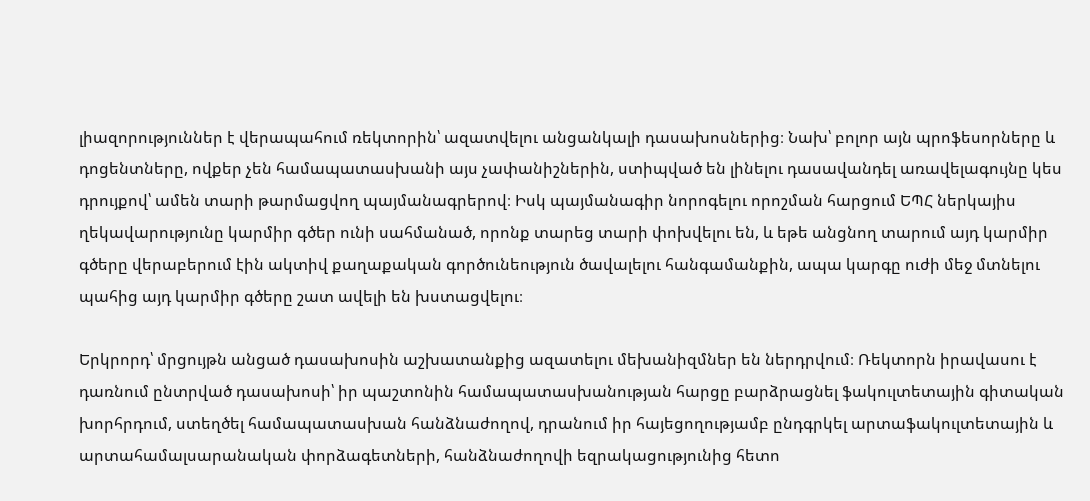լիազորություններ է վերապահում ռեկտորին՝ ազատվելու անցանկալի դասախոսներից։ Նախ՝ բոլոր այն պրոֆեսորները և դոցենտները, ովքեր չեն համապատասխանի այս չափանիշներին, ստիպված են լինելու դասավանդել առավելագույնը կես դրույքով՝ ամեն տարի թարմացվող պայմանագրերով։ Իսկ պայմանագիր նորոգելու որոշման հարցում ԵՊՀ ներկայիս ղեկավարությունը կարմիր գծեր ունի սահմանած, որոնք տարեց տարի փոխվելու են, և եթե անցնող տարում այդ կարմիր գծերը վերաբերում էին ակտիվ քաղաքական գործունեություն ծավալելու հանգամանքին, ապա կարգը ուժի մեջ մտնելու պահից այդ կարմիր գծերը շատ ավելի են խստացվելու։

Երկրորդ՝ մրցույթն անցած դասախոսին աշխատանքից ազատելու մեխանիզմներ են ներդրվում։ Ռեկտորն իրավասու է դառնում ընտրված դասախոսի՝ իր պաշտոնին համապատասխանության հարցը բարձրացնել ֆակուլտետային գիտական խորհրդում, ստեղծել համապատասխան հանձնաժողով, դրանում իր հայեցողությամբ ընդգրկել արտաֆակուլտետային և արտահամալսարանական փորձագետների, հանձնաժողովի եզրակացությունից հետո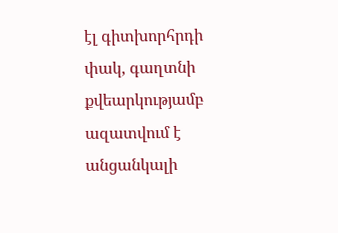էլ գիտխորհրդի փակ, գաղտնի քվեարկությամբ ազատվում է անցանկալի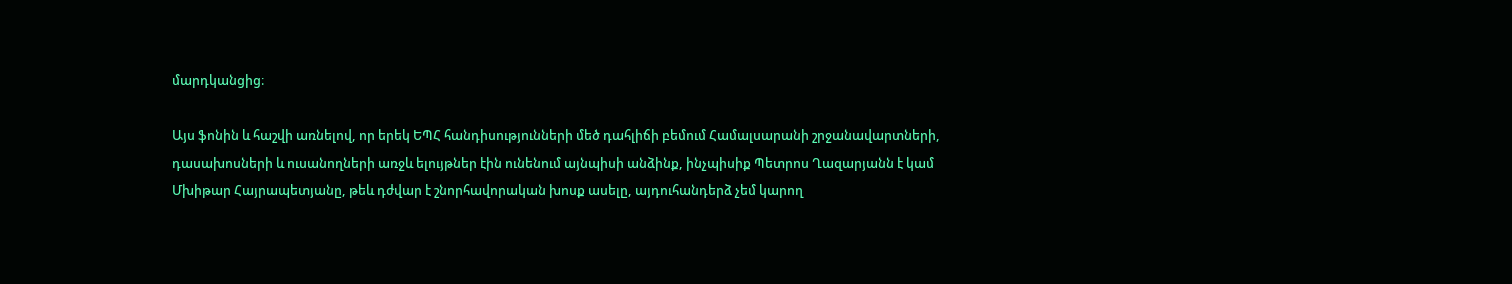մարդկանցից։

Այս ֆոնին և հաշվի առնելով, որ երեկ ԵՊՀ հանդիսությունների մեծ դահլիճի բեմում Համալսարանի շրջանավարտների, դասախոսների և ուսանողների առջև ելույթներ էին ունենում այնպիսի անձինք, ինչպիսիք Պետրոս Ղազարյանն է կամ Մխիթար Հայրապետյանը, թեև դժվար է շնորհավորական խոսք ասելը, այդուհանդերձ չեմ կարող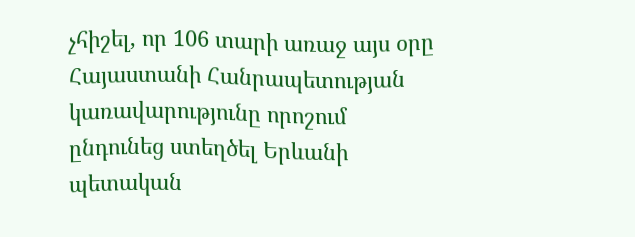չհիշել, որ 106 տարի առաջ այս օրը Հայաստանի Հանրապետության կառավարությունը որոշում ընդունեց ստեղծել Երևանի պետական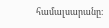համալսարանը։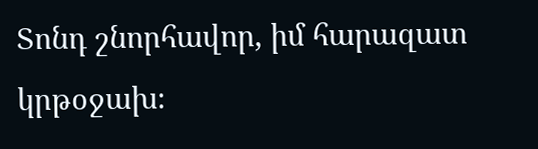Տոնդ շնորհավոր, իմ հարազատ կրթօջախ։